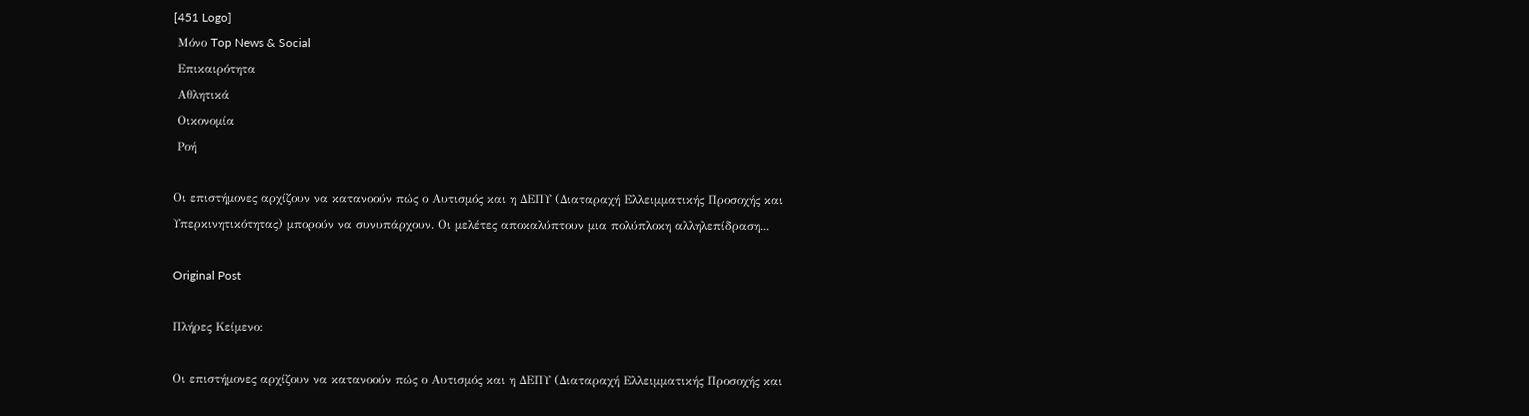[451 Logo]
 Μόνο Top News & Social
 Επικαιρότητα
 Αθλητικά
 Οικονομία
 Ροή

Οι επιστήμονες αρχίζουν να κατανοούν πώς ο Αυτισμός και η ΔΕΠΥ (Διαταραχή Ελλειμματικής Προσοχής και Υπερκινητικότητας) μπορούν να συνυπάρχουν. Οι μελέτες αποκαλύπτουν μια πολύπλοκη αλληλεπίδραση...

Original Post

Πλήρες Κείμενο:

Οι επιστήμονες αρχίζουν να κατανοούν πώς ο Αυτισμός και η ΔΕΠΥ (Διαταραχή Ελλειμματικής Προσοχής και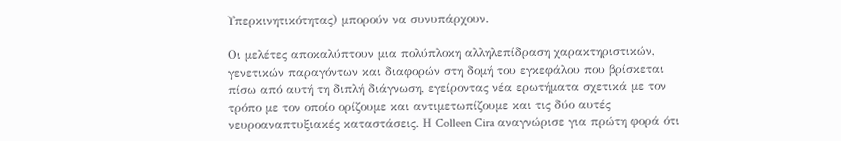Υπερκινητικότητας) μπορούν να συνυπάρχουν.

Οι μελέτες αποκαλύπτουν μια πολύπλοκη αλληλεπίδραση χαρακτηριστικών, γενετικών παραγόντων και διαφορών στη δομή του εγκεφάλου που βρίσκεται πίσω από αυτή τη διπλή διάγνωση, εγείροντας νέα ερωτήματα σχετικά με τον τρόπο με τον οποίο ορίζουμε και αντιμετωπίζουμε και τις δύο αυτές νευροαναπτυξιακές καταστάσεις. Η Colleen Cira αναγνώρισε για πρώτη φορά ότι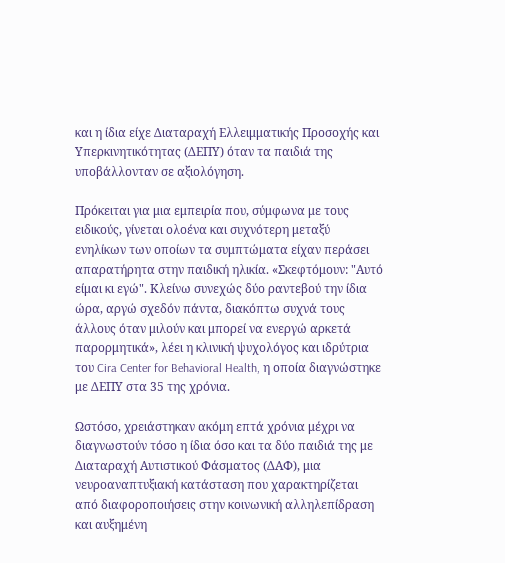και η ίδια είχε Διαταραχή Ελλειμματικής Προσοχής και Υπερκινητικότητας (ΔΕΠΥ) όταν τα παιδιά της υποβάλλονταν σε αξιολόγηση.

Πρόκειται για μια εμπειρία που, σύμφωνα με τους ειδικούς, γίνεται ολοένα και συχνότερη μεταξύ ενηλίκων των οποίων τα συμπτώματα είχαν περάσει απαρατήρητα στην παιδική ηλικία. «Σκεφτόμουν: "Αυτό είμαι κι εγώ". Κλείνω συνεχώς δύο ραντεβού την ίδια ώρα, αργώ σχεδόν πάντα, διακόπτω συχνά τους άλλους όταν μιλούν και μπορεί να ενεργώ αρκετά παρορμητικά», λέει η κλινική ψυχολόγος και ιδρύτρια του Cira Center for Behavioral Health, η οποία διαγνώστηκε με ΔΕΠΥ στα 35 της χρόνια.

Ωστόσο, χρειάστηκαν ακόμη επτά χρόνια μέχρι να διαγνωστούν τόσο η ίδια όσο και τα δύο παιδιά της με Διαταραχή Αυτιστικού Φάσματος (ΔΑΦ), μια νευροαναπτυξιακή κατάσταση που χαρακτηρίζεται από διαφοροποιήσεις στην κοινωνική αλληλεπίδραση και αυξημένη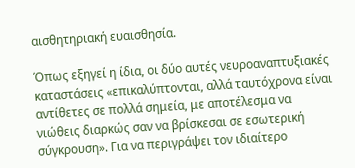αισθητηριακή ευαισθησία.

Όπως εξηγεί η ίδια, οι δύο αυτές νευροαναπτυξιακές καταστάσεις «επικαλύπτονται, αλλά ταυτόχρονα είναι αντίθετες σε πολλά σημεία, με αποτέλεσμα να νιώθεις διαρκώς σαν να βρίσκεσαι σε εσωτερική σύγκρουση». Για να περιγράψει τον ιδιαίτερο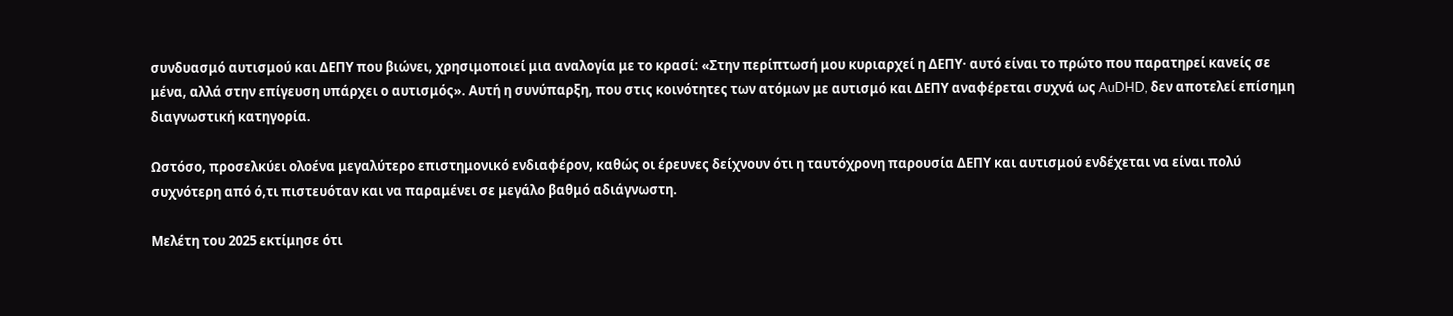συνδυασμό αυτισμού και ΔΕΠΥ που βιώνει, χρησιμοποιεί μια αναλογία με το κρασί: «Στην περίπτωσή μου κυριαρχεί η ΔΕΠΥ· αυτό είναι το πρώτο που παρατηρεί κανείς σε μένα, αλλά στην επίγευση υπάρχει ο αυτισμός». Αυτή η συνύπαρξη, που στις κοινότητες των ατόμων με αυτισμό και ΔΕΠΥ αναφέρεται συχνά ως AuDHD, δεν αποτελεί επίσημη διαγνωστική κατηγορία.

Ωστόσο, προσελκύει ολοένα μεγαλύτερο επιστημονικό ενδιαφέρον, καθώς οι έρευνες δείχνουν ότι η ταυτόχρονη παρουσία ΔΕΠΥ και αυτισμού ενδέχεται να είναι πολύ συχνότερη από ό,τι πιστευόταν και να παραμένει σε μεγάλο βαθμό αδιάγνωστη.

Μελέτη του 2025 εκτίμησε ότι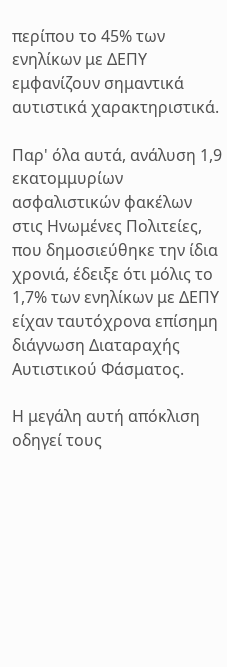περίπου το 45% των ενηλίκων με ΔΕΠΥ εμφανίζουν σημαντικά αυτιστικά χαρακτηριστικά.

Παρ' όλα αυτά, ανάλυση 1,9 εκατομμυρίων ασφαλιστικών φακέλων στις Ηνωμένες Πολιτείες, που δημοσιεύθηκε την ίδια χρονιά, έδειξε ότι μόλις το 1,7% των ενηλίκων με ΔΕΠΥ είχαν ταυτόχρονα επίσημη διάγνωση Διαταραχής Αυτιστικού Φάσματος.

Η μεγάλη αυτή απόκλιση οδηγεί τους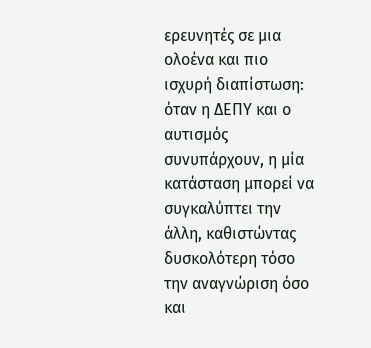ερευνητές σε μια ολοένα και πιο ισχυρή διαπίστωση: όταν η ΔΕΠΥ και ο αυτισμός συνυπάρχουν, η μία κατάσταση μπορεί να συγκαλύπτει την άλλη, καθιστώντας δυσκολότερη τόσο την αναγνώριση όσο και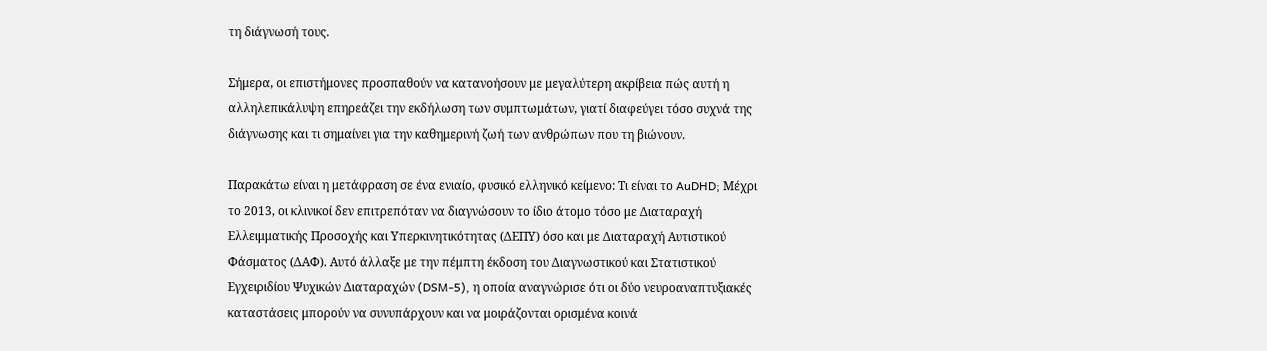τη διάγνωσή τους.

Σήμερα, οι επιστήμονες προσπαθούν να κατανοήσουν με μεγαλύτερη ακρίβεια πώς αυτή η αλληλεπικάλυψη επηρεάζει την εκδήλωση των συμπτωμάτων, γιατί διαφεύγει τόσο συχνά της διάγνωσης και τι σημαίνει για την καθημερινή ζωή των ανθρώπων που τη βιώνουν.

Παρακάτω είναι η μετάφραση σε ένα ενιαίο, φυσικό ελληνικό κείμενο: Τι είναι το AuDHD; Μέχρι το 2013, οι κλινικοί δεν επιτρεπόταν να διαγνώσουν το ίδιο άτομο τόσο με Διαταραχή Ελλειμματικής Προσοχής και Υπερκινητικότητας (ΔΕΠΥ) όσο και με Διαταραχή Αυτιστικού Φάσματος (ΔΑΦ). Αυτό άλλαξε με την πέμπτη έκδοση του Διαγνωστικού και Στατιστικού Εγχειριδίου Ψυχικών Διαταραχών (DSM-5), η οποία αναγνώρισε ότι οι δύο νευροαναπτυξιακές καταστάσεις μπορούν να συνυπάρχουν και να μοιράζονται ορισμένα κοινά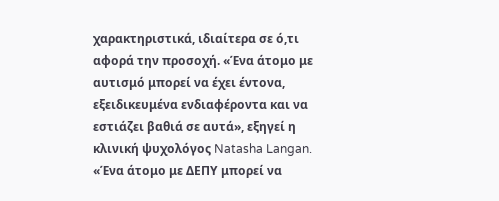χαρακτηριστικά, ιδιαίτερα σε ό,τι αφορά την προσοχή. «Ένα άτομο με αυτισμό μπορεί να έχει έντονα, εξειδικευμένα ενδιαφέροντα και να εστιάζει βαθιά σε αυτά», εξηγεί η κλινική ψυχολόγος Natasha Langan. «Ένα άτομο με ΔΕΠΥ μπορεί να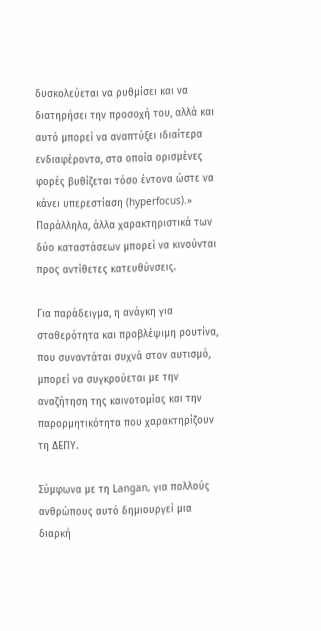δυσκολεύεται να ρυθμίσει και να διατηρήσει την προσοχή του, αλλά και αυτό μπορεί να αναπτύξει ιδιαίτερα ενδιαφέροντα, στα οποία ορισμένες φορές βυθίζεται τόσο έντονα ώστε να κάνει υπερεστίαση (hyperfocus).» Παράλληλα, άλλα χαρακτηριστικά των δύο καταστάσεων μπορεί να κινούνται προς αντίθετες κατευθύνσεις.

Για παράδειγμα, η ανάγκη για σταθερότητα και προβλέψιμη ρουτίνα, που συναντάται συχνά στον αυτισμό, μπορεί να συγκρούεται με την αναζήτηση της καινοτομίας και την παρορμητικότητα που χαρακτηρίζουν τη ΔΕΠΥ.

Σύμφωνα με τη Langan, για πολλούς ανθρώπους αυτό δημιουργεί μια διαρκή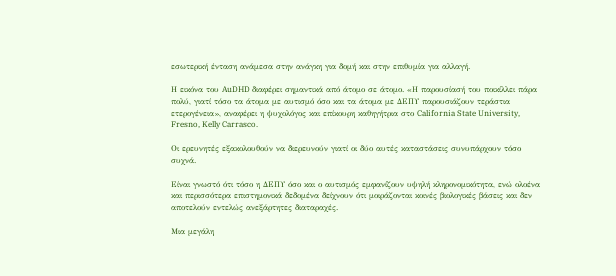εσωτερική ένταση ανάμεσα στην ανάγκη για δομή και στην επιθυμία για αλλαγή.

Η εικόνα του AuDHD διαφέρει σημαντικά από άτομο σε άτομο. «Η παρουσίασή του ποικίλλει πάρα πολύ, γιατί τόσο τα άτομα με αυτισμό όσο και τα άτομα με ΔΕΠΥ παρουσιάζουν τεράστια ετερογένεια», αναφέρει η ψυχολόγος και επίκουρη καθηγήτρια στο California State University, Fresno, Kelly Carrasco.

Οι ερευνητές εξακολουθούν να διερευνούν γιατί οι δύο αυτές καταστάσεις συνυπάρχουν τόσο συχνά.

Είναι γνωστό ότι τόσο η ΔΕΠΥ όσο και ο αυτισμός εμφανίζουν υψηλή κληρονομικότητα, ενώ ολοένα και περισσότερα επιστημονικά δεδομένα δείχνουν ότι μοιράζονται κοινές βιολογικές βάσεις και δεν αποτελούν εντελώς ανεξάρτητες διαταραχές.

Μια μεγάλη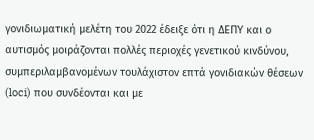γονιδιωματική μελέτη του 2022 έδειξε ότι η ΔΕΠΥ και ο αυτισμός μοιράζονται πολλές περιοχές γενετικού κινδύνου, συμπεριλαμβανομένων τουλάχιστον επτά γονιδιακών θέσεων (loci) που συνδέονται και με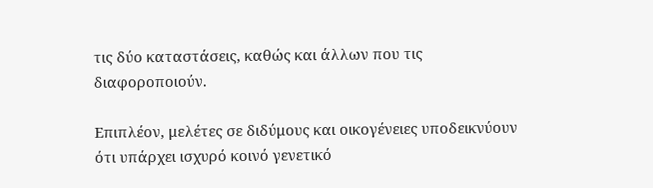τις δύο καταστάσεις, καθώς και άλλων που τις διαφοροποιούν.

Επιπλέον, μελέτες σε διδύμους και οικογένειες υποδεικνύουν ότι υπάρχει ισχυρό κοινό γενετικό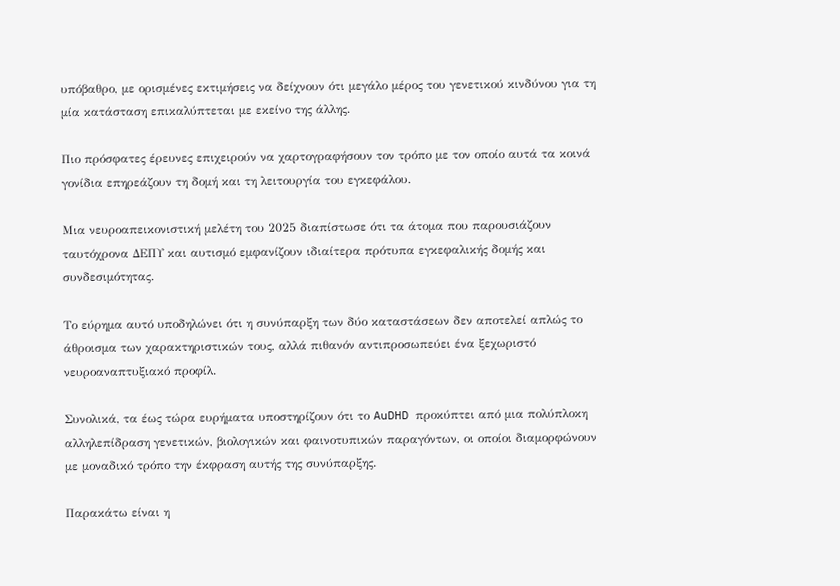υπόβαθρο, με ορισμένες εκτιμήσεις να δείχνουν ότι μεγάλο μέρος του γενετικού κινδύνου για τη μία κατάσταση επικαλύπτεται με εκείνο της άλλης.

Πιο πρόσφατες έρευνες επιχειρούν να χαρτογραφήσουν τον τρόπο με τον οποίο αυτά τα κοινά γονίδια επηρεάζουν τη δομή και τη λειτουργία του εγκεφάλου.

Μια νευροαπεικονιστική μελέτη του 2025 διαπίστωσε ότι τα άτομα που παρουσιάζουν ταυτόχρονα ΔΕΠΥ και αυτισμό εμφανίζουν ιδιαίτερα πρότυπα εγκεφαλικής δομής και συνδεσιμότητας.

Το εύρημα αυτό υποδηλώνει ότι η συνύπαρξη των δύο καταστάσεων δεν αποτελεί απλώς το άθροισμα των χαρακτηριστικών τους, αλλά πιθανόν αντιπροσωπεύει ένα ξεχωριστό νευροαναπτυξιακό προφίλ.

Συνολικά, τα έως τώρα ευρήματα υποστηρίζουν ότι το AuDHD προκύπτει από μια πολύπλοκη αλληλεπίδραση γενετικών, βιολογικών και φαινοτυπικών παραγόντων, οι οποίοι διαμορφώνουν με μοναδικό τρόπο την έκφραση αυτής της συνύπαρξης.

Παρακάτω είναι η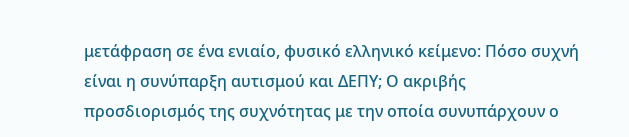μετάφραση σε ένα ενιαίο, φυσικό ελληνικό κείμενο: Πόσο συχνή είναι η συνύπαρξη αυτισμού και ΔΕΠΥ; Ο ακριβής προσδιορισμός της συχνότητας με την οποία συνυπάρχουν ο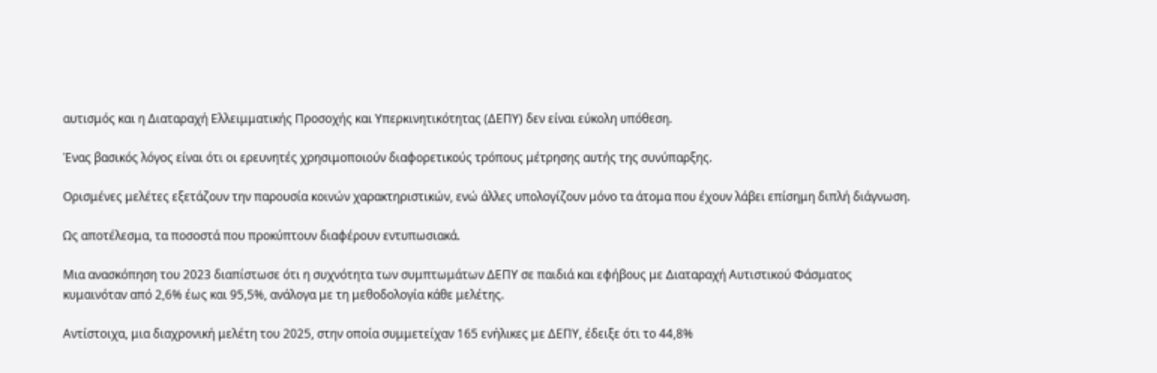αυτισμός και η Διαταραχή Ελλειμματικής Προσοχής και Υπερκινητικότητας (ΔΕΠΥ) δεν είναι εύκολη υπόθεση.

Ένας βασικός λόγος είναι ότι οι ερευνητές χρησιμοποιούν διαφορετικούς τρόπους μέτρησης αυτής της συνύπαρξης.

Ορισμένες μελέτες εξετάζουν την παρουσία κοινών χαρακτηριστικών, ενώ άλλες υπολογίζουν μόνο τα άτομα που έχουν λάβει επίσημη διπλή διάγνωση.

Ως αποτέλεσμα, τα ποσοστά που προκύπτουν διαφέρουν εντυπωσιακά.

Μια ανασκόπηση του 2023 διαπίστωσε ότι η συχνότητα των συμπτωμάτων ΔΕΠΥ σε παιδιά και εφήβους με Διαταραχή Αυτιστικού Φάσματος κυμαινόταν από 2,6% έως και 95,5%, ανάλογα με τη μεθοδολογία κάθε μελέτης.

Αντίστοιχα, μια διαχρονική μελέτη του 2025, στην οποία συμμετείχαν 165 ενήλικες με ΔΕΠΥ, έδειξε ότι το 44,8%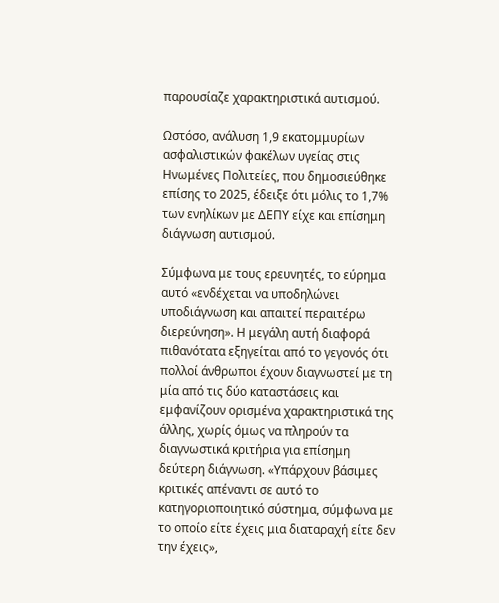παρουσίαζε χαρακτηριστικά αυτισμού.

Ωστόσο, ανάλυση 1,9 εκατομμυρίων ασφαλιστικών φακέλων υγείας στις Ηνωμένες Πολιτείες, που δημοσιεύθηκε επίσης το 2025, έδειξε ότι μόλις το 1,7% των ενηλίκων με ΔΕΠΥ είχε και επίσημη διάγνωση αυτισμού.

Σύμφωνα με τους ερευνητές, το εύρημα αυτό «ενδέχεται να υποδηλώνει υποδιάγνωση και απαιτεί περαιτέρω διερεύνηση». Η μεγάλη αυτή διαφορά πιθανότατα εξηγείται από το γεγονός ότι πολλοί άνθρωποι έχουν διαγνωστεί με τη μία από τις δύο καταστάσεις και εμφανίζουν ορισμένα χαρακτηριστικά της άλλης, χωρίς όμως να πληρούν τα διαγνωστικά κριτήρια για επίσημη δεύτερη διάγνωση. «Υπάρχουν βάσιμες κριτικές απέναντι σε αυτό το κατηγοριοποιητικό σύστημα, σύμφωνα με το οποίο είτε έχεις μια διαταραχή είτε δεν την έχεις»,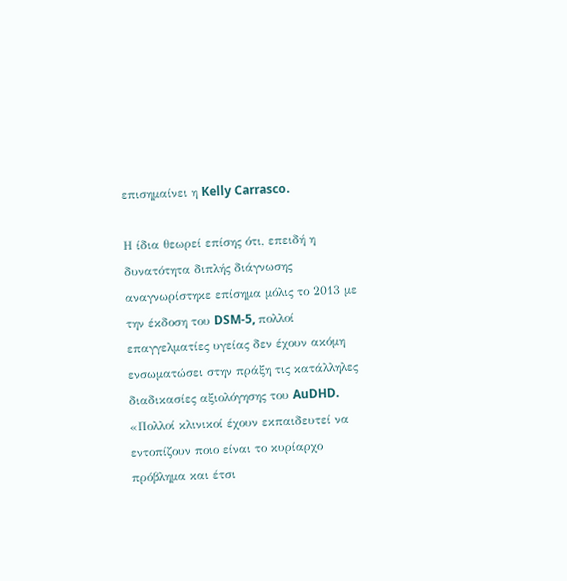επισημαίνει η Kelly Carrasco.

Η ίδια θεωρεί επίσης ότι, επειδή η δυνατότητα διπλής διάγνωσης αναγνωρίστηκε επίσημα μόλις το 2013 με την έκδοση του DSM-5, πολλοί επαγγελματίες υγείας δεν έχουν ακόμη ενσωματώσει στην πράξη τις κατάλληλες διαδικασίες αξιολόγησης του AuDHD. «Πολλοί κλινικοί έχουν εκπαιδευτεί να εντοπίζουν ποιο είναι το κυρίαρχο πρόβλημα και έτσι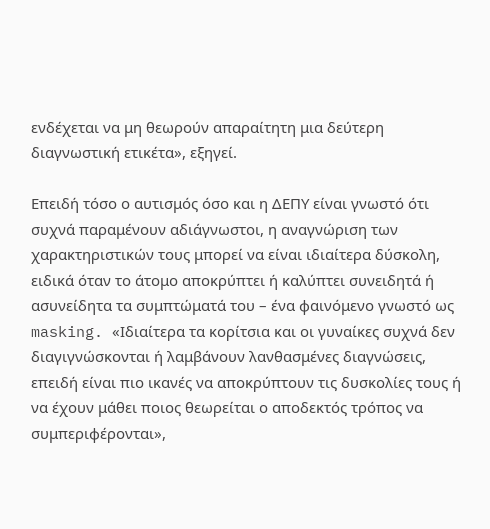ενδέχεται να μη θεωρούν απαραίτητη μια δεύτερη διαγνωστική ετικέτα», εξηγεί.

Επειδή τόσο ο αυτισμός όσο και η ΔΕΠΥ είναι γνωστό ότι συχνά παραμένουν αδιάγνωστοι, η αναγνώριση των χαρακτηριστικών τους μπορεί να είναι ιδιαίτερα δύσκολη, ειδικά όταν το άτομο αποκρύπτει ή καλύπτει συνειδητά ή ασυνείδητα τα συμπτώματά του – ένα φαινόμενο γνωστό ως masking. «Ιδιαίτερα τα κορίτσια και οι γυναίκες συχνά δεν διαγιγνώσκονται ή λαμβάνουν λανθασμένες διαγνώσεις, επειδή είναι πιο ικανές να αποκρύπτουν τις δυσκολίες τους ή να έχουν μάθει ποιος θεωρείται ο αποδεκτός τρόπος να συμπεριφέρονται»,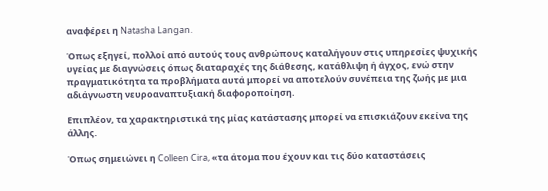αναφέρει η Natasha Langan.

Όπως εξηγεί, πολλοί από αυτούς τους ανθρώπους καταλήγουν στις υπηρεσίες ψυχικής υγείας με διαγνώσεις όπως διαταραχές της διάθεσης, κατάθλιψη ή άγχος, ενώ στην πραγματικότητα τα προβλήματα αυτά μπορεί να αποτελούν συνέπεια της ζωής με μια αδιάγνωστη νευροαναπτυξιακή διαφοροποίηση.

Επιπλέον, τα χαρακτηριστικά της μίας κατάστασης μπορεί να επισκιάζουν εκείνα της άλλης.

Όπως σημειώνει η Colleen Cira, «τα άτομα που έχουν και τις δύο καταστάσεις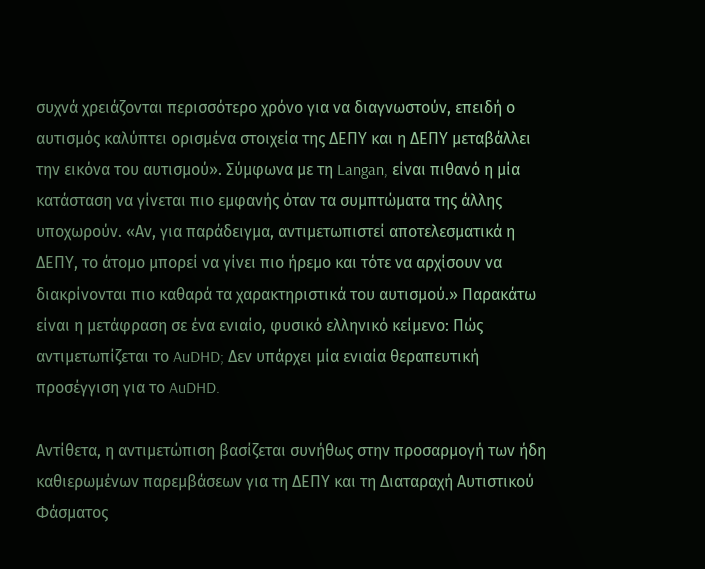συχνά χρειάζονται περισσότερο χρόνο για να διαγνωστούν, επειδή ο αυτισμός καλύπτει ορισμένα στοιχεία της ΔΕΠΥ και η ΔΕΠΥ μεταβάλλει την εικόνα του αυτισμού». Σύμφωνα με τη Langan, είναι πιθανό η μία κατάσταση να γίνεται πιο εμφανής όταν τα συμπτώματα της άλλης υποχωρούν. «Αν, για παράδειγμα, αντιμετωπιστεί αποτελεσματικά η ΔΕΠΥ, το άτομο μπορεί να γίνει πιο ήρεμο και τότε να αρχίσουν να διακρίνονται πιο καθαρά τα χαρακτηριστικά του αυτισμού.» Παρακάτω είναι η μετάφραση σε ένα ενιαίο, φυσικό ελληνικό κείμενο: Πώς αντιμετωπίζεται το AuDHD; Δεν υπάρχει μία ενιαία θεραπευτική προσέγγιση για το AuDHD.

Αντίθετα, η αντιμετώπιση βασίζεται συνήθως στην προσαρμογή των ήδη καθιερωμένων παρεμβάσεων για τη ΔΕΠΥ και τη Διαταραχή Αυτιστικού Φάσματος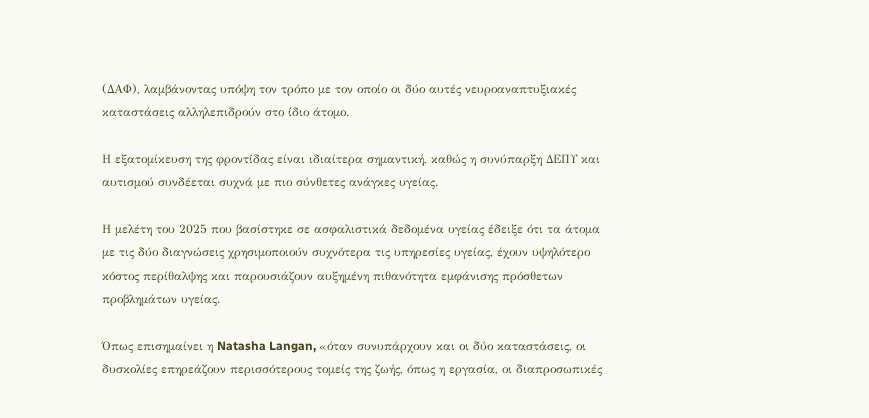(ΔΑΦ), λαμβάνοντας υπόψη τον τρόπο με τον οποίο οι δύο αυτές νευροαναπτυξιακές καταστάσεις αλληλεπιδρούν στο ίδιο άτομο.

Η εξατομίκευση της φροντίδας είναι ιδιαίτερα σημαντική, καθώς η συνύπαρξη ΔΕΠΥ και αυτισμού συνδέεται συχνά με πιο σύνθετες ανάγκες υγείας.

Η μελέτη του 2025 που βασίστηκε σε ασφαλιστικά δεδομένα υγείας έδειξε ότι τα άτομα με τις δύο διαγνώσεις χρησιμοποιούν συχνότερα τις υπηρεσίες υγείας, έχουν υψηλότερο κόστος περίθαλψης και παρουσιάζουν αυξημένη πιθανότητα εμφάνισης πρόσθετων προβλημάτων υγείας.

Όπως επισημαίνει η Natasha Langan, «όταν συνυπάρχουν και οι δύο καταστάσεις, οι δυσκολίες επηρεάζουν περισσότερους τομείς της ζωής, όπως η εργασία, οι διαπροσωπικές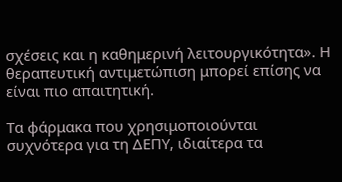σχέσεις και η καθημερινή λειτουργικότητα». Η θεραπευτική αντιμετώπιση μπορεί επίσης να είναι πιο απαιτητική.

Τα φάρμακα που χρησιμοποιούνται συχνότερα για τη ΔΕΠΥ, ιδιαίτερα τα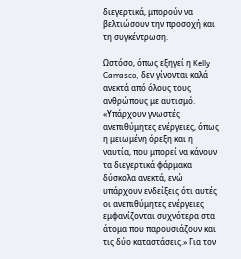διεγερτικά, μπορούν να βελτιώσουν την προσοχή και τη συγκέντρωση.

Ωστόσο, όπως εξηγεί η Kelly Carrasco, δεν γίνονται καλά ανεκτά από όλους τους ανθρώπους με αυτισμό. «Υπάρχουν γνωστές ανεπιθύμητες ενέργειες, όπως η μειωμένη όρεξη και η ναυτία, που μπορεί να κάνουν τα διεγερτικά φάρμακα δύσκολα ανεκτά, ενώ υπάρχουν ενδείξεις ότι αυτές οι ανεπιθύμητες ενέργειες εμφανίζονται συχνότερα στα άτομα που παρουσιάζουν και τις δύο καταστάσεις.» Για τον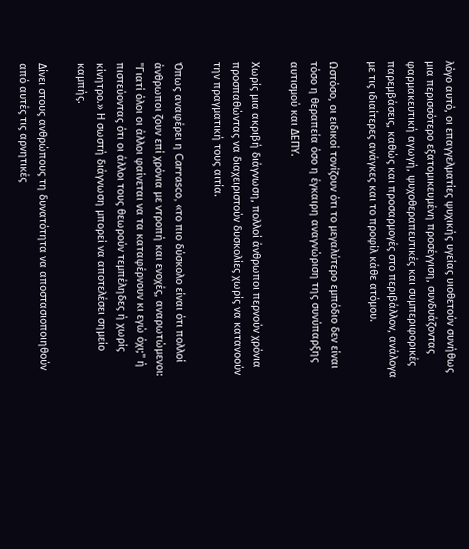λόγο αυτό, οι επαγγελματίες ψυχικής υγείας υιοθετούν συνήθως μια περισσότερο εξατομικευμένη προσέγγιση, συνδυάζοντας φαρμακευτική αγωγή, ψυχοθεραπευτικές και συμπεριφορικές παρεμβάσεις, καθώς και προσαρμογές στο περιβάλλον, ανάλογα με τις ιδιαίτερες ανάγκες και το προφίλ κάθε ατόμου.

Ωστόσο, οι ειδικοί τονίζουν ότι το μεγαλύτερο εμπόδιο δεν είναι τόσο η θεραπεία όσο η έγκαιρη αναγνώριση της συνύπαρξης αυτισμού και ΔΕΠΥ.

Χωρίς μια ακριβή διάγνωση, πολλοί άνθρωποι περνούν χρόνια προσπαθώντας να διαχειριστούν δυσκολίες χωρίς να κατανοούν την πραγματική τους αιτία.

Όπως αναφέρει η Carrasco, «το πιο δύσκολο είναι ότι πολλοί άνθρωποι ζουν επί χρόνια με ντροπή και ενοχές, αναρωτώμενοι: "Γιατί όλοι οι άλλοι φαίνεται να τα καταφέρνουν κι εγώ όχι;" ή πιστεύοντας ότι οι άλλοι τους θεωρούν τεμπέληδες ή χωρίς κίνητρο.» Η σωστή διάγνωση μπορεί να αποτελέσει σημείο καμπής.

Δίνει στους ανθρώπους τη δυνατότητα να αποστασιοποιηθούν από αυτές τις αρνητικές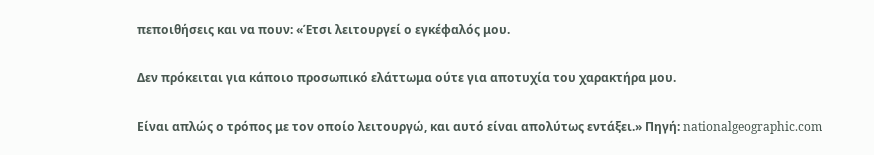πεποιθήσεις και να πουν: «Έτσι λειτουργεί ο εγκέφαλός μου.

Δεν πρόκειται για κάποιο προσωπικό ελάττωμα ούτε για αποτυχία του χαρακτήρα μου.

Είναι απλώς ο τρόπος με τον οποίο λειτουργώ, και αυτό είναι απολύτως εντάξει.» Πηγή: nationalgeographic.com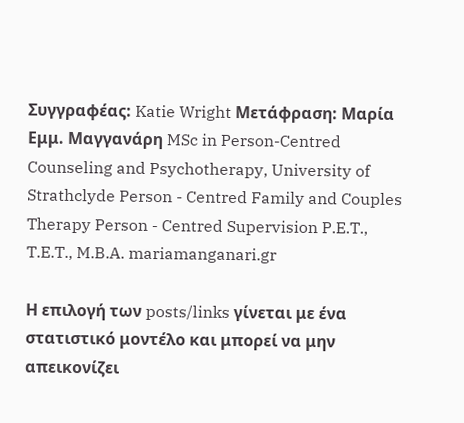Συγγραφέας: Katie Wright Μετάφραση: Μαρία Εμμ. Μαγγανάρη MSc in Person-Centred Counseling and Psychotherapy, University of Strathclyde Person - Centred Family and Couples Therapy Person - Centred Supervision P.E.T., T.E.T., M.B.A. mariamanganari.gr

Η επιλογή των posts/links γίνεται με ένα στατιστικό μοντέλο και μπορεί να μην απεικονίζει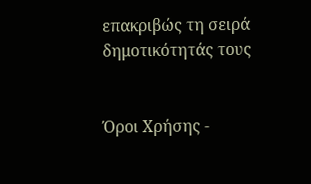επακριβώς τη σειρά δημοτικότητάς τους


Όροι Χρήσης -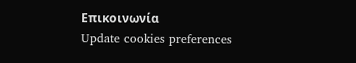Επικοινωνία
Update cookies preferences